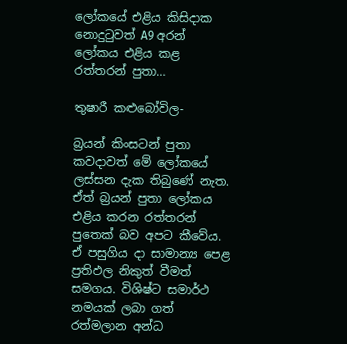ලෝකයේ එළිය කිසිදාක නොදුටුවත් A9 අරන් ලෝකය එළිය කළ රත්තරන් පුතා…

තුෂාරී කළුබෝවිල-

බ්‍රයන් කිංසටන් පුතා කවදාවත් මේ ලෝකයේ ලස්සන දැක තිබුණේ නැත. ඒත් බ්‍රයන් පුතා ලෝකය එළිය කරන රත්තරන් පුතෙක් බව අපට කීවේය. ඒ පසුගිය දා සාමාන්‍ය පෙළ ප්‍රතිඵල නිකුත් වීමත් සමගය. විශිෂ්ට සමාර්ථ නමයක් ලබා ගත් රත්මලාන අන්ධ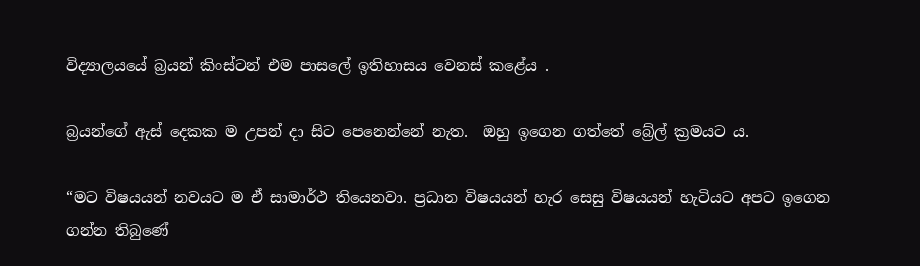විද්‍යාලයයේ බ්‍රයන් කිංස්ටන් එම පාසලේ ඉතිහාසය වෙනස් කළේය .

බ්‍රයන්ගේ ඇස් දෙකක ම උපන් දා සිට පෙනෙන්නේ නැත.  ඔහු ඉගෙන ගත්තේ බ්‍රේල් ක්‍රමයට ය.

“මට විෂයයන් නවයට ම ඒ සාමාර්ථ තියෙනවා. ප්‍රධාන විෂයයන් හැර සෙසු විෂයයන් හැටියට අපට ඉගෙන ගන්න තිබුණේ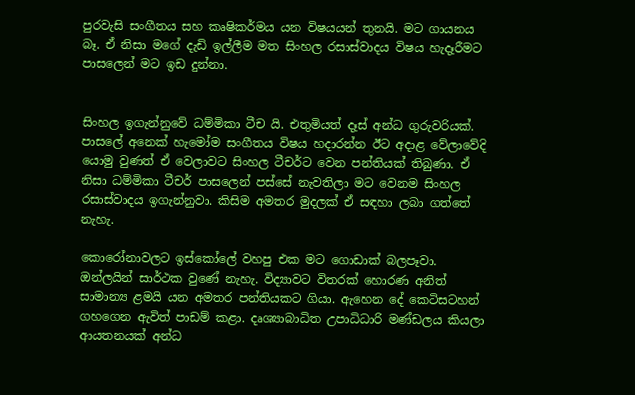පුරවැසි සංගීතය සහ කෘෂිකර්මය යන විෂයයන් තුනයි. මට ගායනය බෑ. ඒ නිසා මගේ දැඩි ඉල්ලීම මත සිංහල රසාස්වාදය විෂය හැදෑරීමට පාසලෙන් මට ඉඩ දුන්නා.


සිංහල ඉගැන්නුවේ ධම්මිකා ටීච යි. එතුමියත් දෑස් අන්ධ ගුරුවරියක්. පාසලේ අනෙක් හැමෝම සංගීතය විෂය හදාරන්න ඊට අදාළ වේලාවේදි යොමු වුණත් ඒ වෙලාවට සිංහල ටීචර්ට වෙන පන්තියක් තිබුණා. ඒ නිසා ධම්මිකා ටීචර් පාසලෙන් පස්සේ නැවතිලා මට වෙනම සිංහල රසාස්වාදය ඉගැන්නුවා. කිසිම අමතර මුදලක් ඒ සඳහා ලබා ගත්තේ නැහැ.

කොරෝනාවලට ඉස්කෝලේ වහපු එක මට ගොඩාක් බලපෑවා.  ඔන්ලයින් සාර්ථක වුණේ නැහැ. විද්‍යාවට විතරක් හොරණ අනිත් සාමාන්‍ය ළමයි යන අමතර පන්තියකට ගියා. ඇහෙන දේ කෙටිසටහන් ගහගෙන ඇවිත් පාඩම් කළා. දෘශ්‍යාබාධිත උපාධිධාරි මණ්ඩලය කියලා ආයතනයක් අන්ධ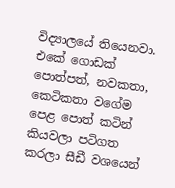විද්‍යාලයේ තියෙනවා. එකේ ගොඩක් පොත්පත්, නවකතා, කෙටිකතා වගේම පෙළ පොත් කටින් කියවලා පටිගත කරලා සීඩී වශයෙන්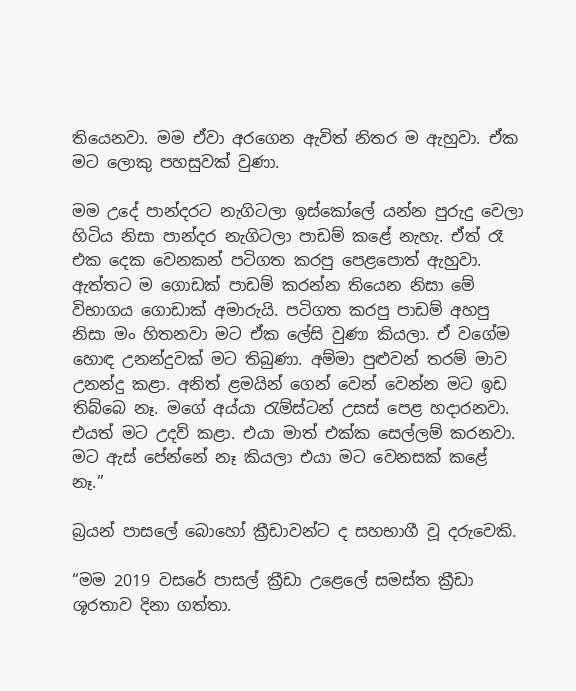තියෙනවා. මම ඒවා අරගෙන ඇවිත් නිතර ම ඇහුවා. ඒක මට ලොකු පහසුවක් වුණා.

මම උදේ පාන්දරට නැගිටලා ඉස්කෝලේ යන්න පුරුදු වෙලා හිටිය නිසා පාන්දර නැගිටලා පාඩම් කළේ නැහැ. ඒත් රෑ එක දෙක වෙනකන් පටිගත කරපු පෙළපොත් ඇහුවා. ඇත්තට ම ගොඩක් පාඩම් කරන්න තියෙන නිසා මේ විභාගය ගොඩාක් අමාරුයි. පටිගත කරපු පාඩම් අහපු නිසා මං හිතනවා මට ඒක ලේසි වුණා කියලා. ඒ වගේම හොඳ උනන්දුවක් මට තිබුණා. අම්මා පුළුවන් තරම් මාව උනන්දු කළා. අනිත් ළමයින් ගෙන් වෙන් වෙන්න මට ඉඩ තිබ්බෙ නෑ. මගේ අය්යා රැම්ස්ටන් උසස් පෙළ හදාරනවා. එයත් මට උදව් කළා. එයා මාත් එක්ක සෙල්ලම් කරනවා. මට ඇස් පේන්නේ නෑ කියලා එයා මට වෙනසක් කළේ නෑ.”

බ්‍රයන් පාසලේ බොහෝ ක්‍රීඩාවන්ට ද සහභාගී වූ දරුවෙකි.

“මම 2019 වසරේ පාසල් ක්‍රීඩා උළෙලේ සමස්ත ක්‍රීඩා ශූරතාව දිනා ගත්තා.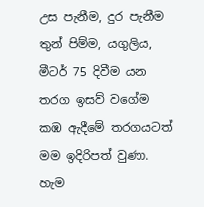උස පැනීම, දුර පැනීම තුන් පිම්ම, යගුලිය, මීටර් 75 දිවීම යන තරග ඉසව් වගේම කඹ ඇදීමේ තරගයටත් මම ඉදිරිපත් වුණා. හැම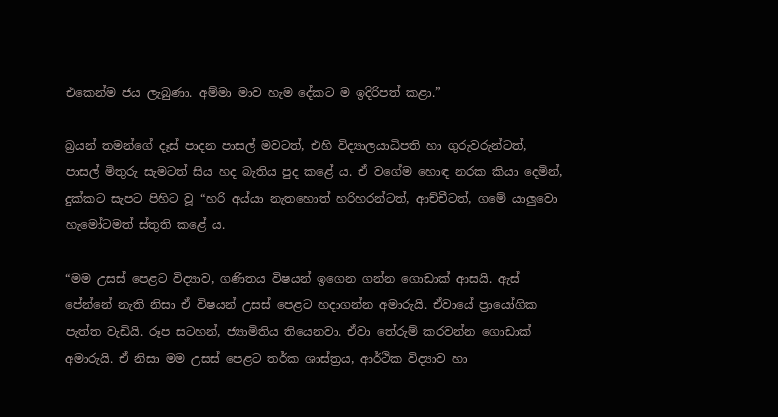එකෙන්ම ජය ලැබුණා. අම්මා මාව හැම දේකට ම ඉදිරිපත් කළා.”

බ්‍රයන් තමන්ගේ දෑස් පාදන පාසල් මවටත්, එහි විද්‍යාලයාධිපති හා ගුරුවරුන්ටත්, පාසල් මිතුරු සැමටත් සිය හද බැතිය පුද කළේ ය. ඒ වගේම හොඳ නරක කියා දෙමින්, දුක්කට සැපට පිහිට වූ “හරි අය්යා නැතහොත් හරිහරන්ටත්, ආච්චීටත්, ගමේ යාලුවො හැමෝටමත් ස්තුති කළේ ය.

“මම උසස් පෙළට විද්‍යාව, ගණිතය විෂයන් ඉගෙන ගන්න ගොඩාක් ආසයි. ඇස් පේන්නේ නැති නිසා ඒ විෂයන් උසස් පෙළට හදාගන්න අමාරුයි. ඒවායේ ප්‍රායෝගික පැත්ත වැඩියි. රූප සටහන්, ජ්‍යාමිතිය තියෙනවා. ඒවා තේරුම් කරවන්න ගොඩාක් අමාරුයි. ඒ නිසා මම උසස් පෙළට තර්ක ශාස්ත්‍රය, ආර්ථික විද්‍යාව හා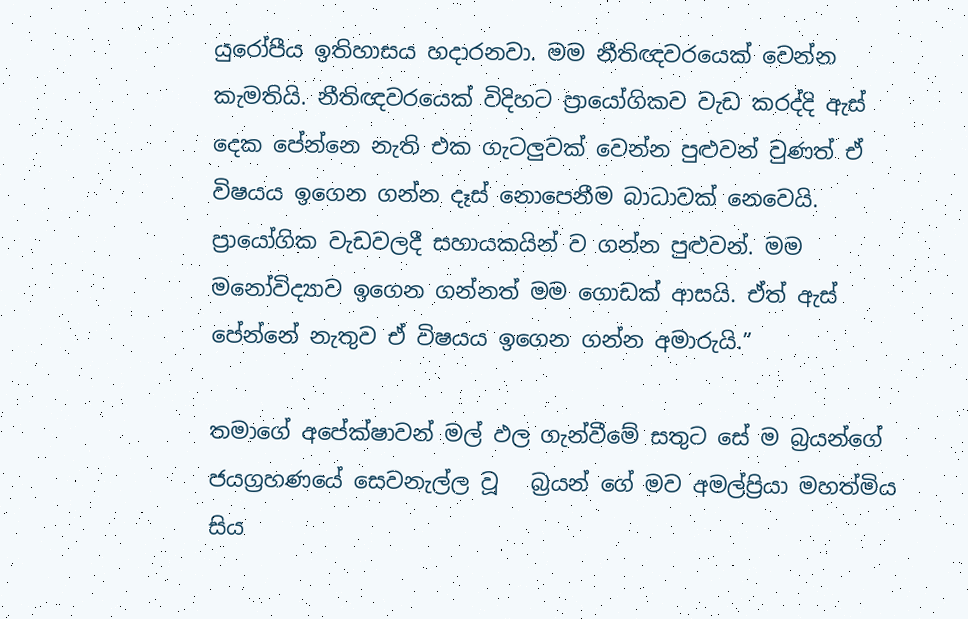යුරෝපීය ඉතිහාසය හදාරනවා. මම නීතිඥවරයෙක් වෙන්න කැමතියි. නීතිඥවරයෙක් විදිහට ප්‍රායෝගිකව වැඩ කරද්දි ඇස් දෙක පේන්නෙ නැති එක ගැටලුවක් වෙන්න පුළුවන් වුණත් ඒ විෂයය ඉගෙන ගන්න දෑස් නොපෙනීම බාධාවක් නෙවෙයි. ප්‍රායෝගික වැඩවලදී සහායකයින් ව ගන්න පුළුවන්. මම මනෝවිද්‍යාව ඉගෙන ගන්නත් මම ගොඩක් ආසයි. ඒත් ඇස් පේන්නේ නැතුව ඒ විෂයය ඉගෙන ගන්න අමාරුයි.”

තමාගේ අපේක්ෂාවන් මල් ඵල ගැන්වීමේ සතුට සේ ම බ්‍රයන්ගේ ජයග්‍රහණයේ සෙවනැල්ල වූ   බ්‍රයන් ගේ මව අමල්ප්‍රියා මහත්මිය සිය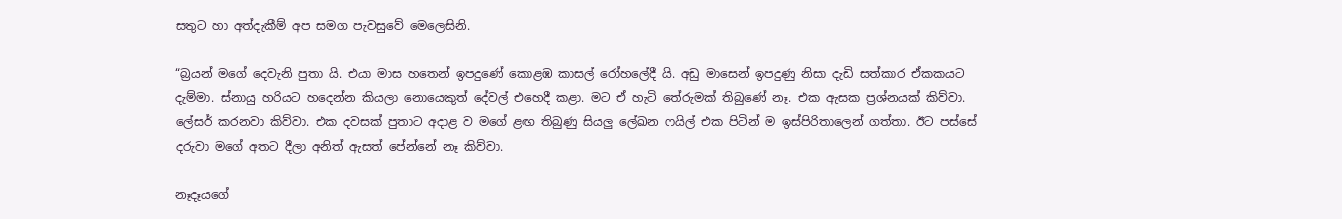සතුට හා අත්දැකීම් අප සමග පැවසුවේ මෙලෙසිනි.

“බ්‍රයන් මගේ දෙවැනි පුතා යි. එයා මාස හතෙන් ඉපදුණේ කොළඹ කාසල් රෝහලේදී යි. අඩු මාසෙන් ඉපදුණු නිසා දැඩි සත්කාර ඒකකයට දැම්මා. ස්නායු හරියට හදෙන්න කියලා නොයෙකුත් දේවල් එහෙදී කළා. මට ඒ හැටි තේරුමක් තිබුණේ නෑ. එක ඇසක ප්‍රශ්නයක් කිව්වා. ලේසර් කරනවා කිව්වා. එක දවසක් පුතාට අදාළ ව මගේ ළඟ තිබුණු සියලු ලේඛන ෆයිල් එක පිටින් ම ඉස්පිරිතාලෙන් ගත්තා. ඊට පස්සේ දරුවා මගේ අතට දීලා අනිත් ඇසත් පේන්නේ නෑ කිව්වා.

නෑදෑයගේ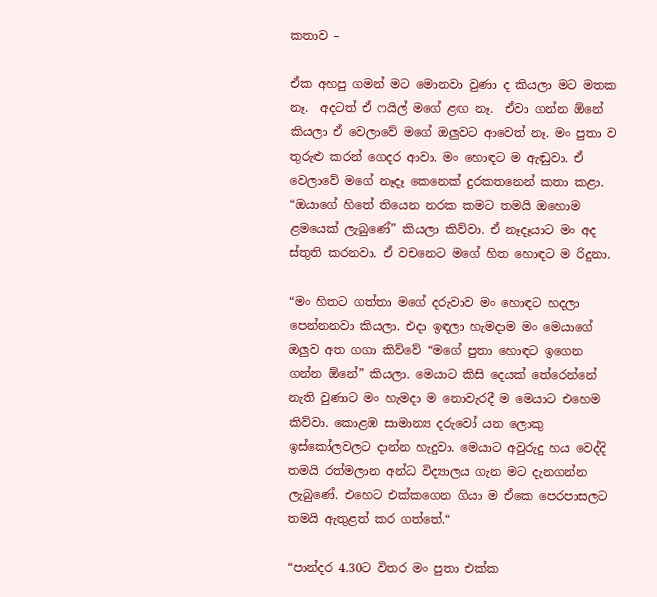කතාව –

ඒක අහපු ගමන් මට මොනවා වුණා ද කියලා මට මතක නෑ.  අදටත් ඒ ෆයිල් මගේ ළඟ නෑ.  ඒවා ගන්න ඕනේ කියලා ඒ වෙලාවේ මගේ ඔලුවට ආවෙත් නෑ. මං පුතා ව තුරුළු කරන් ගෙදර ආවා. මං හොඳට ම ඇඬුවා. ඒ වෙලාවේ මගේ නෑදෑ කෙනෙක් දුරකතනෙන් කතා කළා. “ඔයාගේ හිතේ තියෙන නරක කමට තමයි ඔහොම ළමයෙක් ලැබුණේ” කියලා කිව්වා. ඒ නෑදෑයාට මං අද ස්තුති කරනවා. ඒ වචනෙට මගේ හිත හොඳට ම රිදුනා.

“මං හිතට ගත්තා මගේ දරුවාව මං හොඳට හදලා පෙන්නනවා කියලා. එදා ඉඳලා හැමදාම මං මෙයාගේ ඔලුව අත ගගා කිව්වේ “මගේ පුතා හොඳට ඉගෙන ගන්න ඕනේ” කියලා. මෙයාට කිසි දෙයක් තේරෙන්නේ නැති වුණාට මං හැමදා ම නොවැරදී ම මෙයාට එහෙම කිව්වා. කොළඹ සාමාන්‍ය දරුවෝ යන ලොකු ඉස්කෝලවලට දාන්න හැදුවා. මෙයාට අවුරුදු හය වෙද්දි තමයි රත්මලාන අන්ධ විද්‍යාලය ගැන මට දැනගන්න ලැබුණේ. එහෙට එක්කගෙන ගියා ම ඒකෙ පෙරපාසලට තමයි ඇතුළත් කර ගත්තේ.“

“පාන්දර 4.30ට විතර මං පුතා එක්ක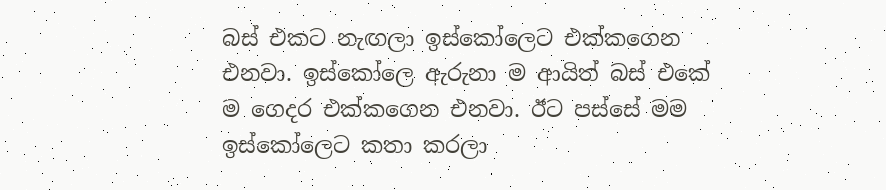බස් එකට නැඟලා ඉස්කෝලෙට එක්කගෙන එනවා. ඉස්කෝලෙ ඇරුනා ම ආයිත් බස් එකේ ම ගෙදර එක්කගෙන එනවා. ඊට පස්සේ මම ඉස්කෝලෙට කතා කරලා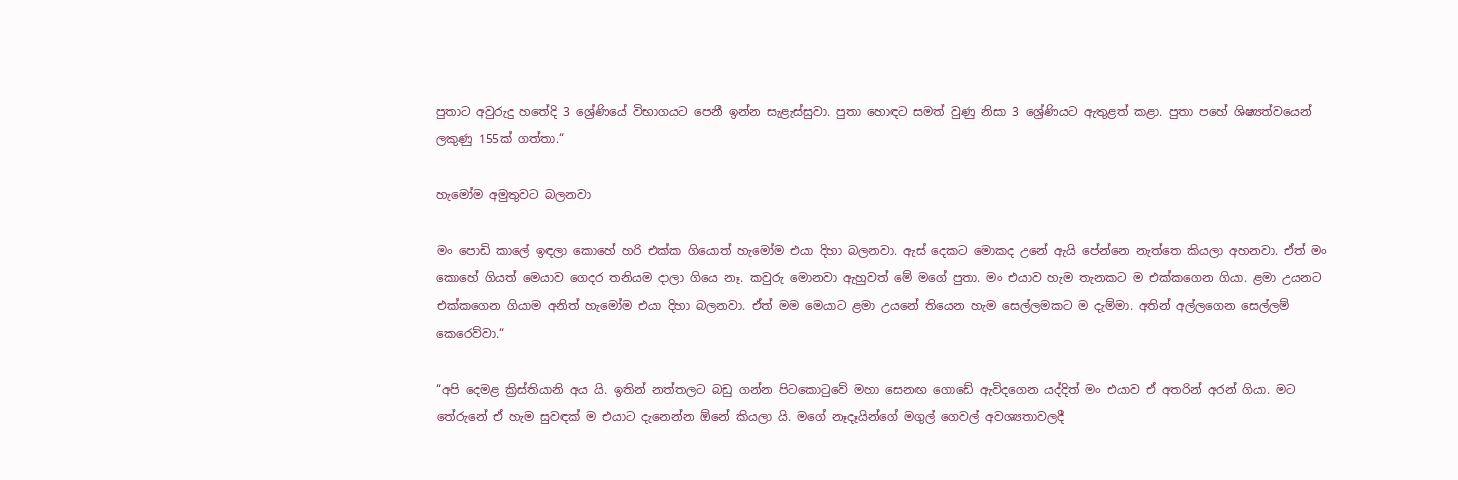පුතාට අවුරුදු හතේදි 3 ශ්‍රේණියේ විභාගයට පෙනී ඉන්න සැළැස්සුවා. පුතා හොඳට සමත් වුණු නිසා 3 ශ්‍රේණියට ඇතුළත් කළා. පුතා පහේ ශිෂ්‍යත්වයෙන් ලකුණු 155ක් ගත්තා.“

හැමෝම අමුතුවට බලනවා

මං පොඩි කාලේ ඉඳලා කොහේ හරි එක්ක ගියොත් හැමෝම එයා දිහා බලනවා. ඇස් දෙකට මොකද උනේ ඇයි පේන්නෙ නැත්තෙ කියලා අහනවා. ඒත් මං කොහේ ගියත් මෙයාව ගෙදර තනියම දාලා ගියෙ නෑ. කවුරු මොනවා ඇහුවත් මේ මගේ පුතා. මං එයාව හැම තැනකට ම එක්කගෙන ගියා. ළමා උයනට එක්කගෙන ගියාම අනිත් හැමෝම එයා දිහා බලනවා. ඒත් මම මෙයාට ළමා උයනේ තියෙන හැම සෙල්ලමකට ම දැම්මා. අතින් අල්ලගෙන සෙල්ලම් කෙරෙව්වා.“

“අපි දෙමළ ක්‍රිස්තියානි අය යි. ඉතින් නත්තලට බඩු ගන්න පිටකොටුවේ මහා සෙනඟ ගොඩේ ඇවිදගෙන යද්දිත් මං එයාව ඒ අතරින් අරන් ගියා. මට තේරුනේ ඒ හැම සුවඳක් ම එයාට දැනෙන්න ඕනේ කියලා යි. මගේ නෑදෑයින්ගේ මගුල් ගෙවල් අවශ්‍යතාවලදී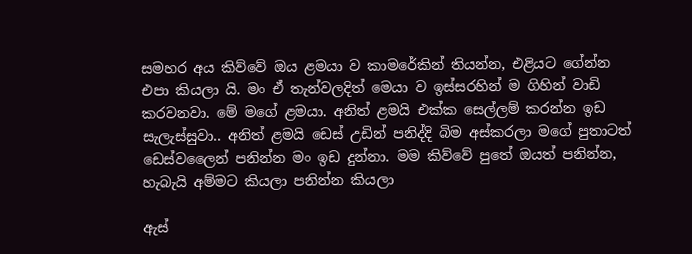සමහර අය කිව්වේ ඔය ළමයා ව කාමරේකින් තියන්න, එළියට ගේන්න එපා කියලා යි. මං ඒ තැන්වලදිත් මෙයා ව ඉස්සරහින් ම ගිහින් වාඩි කරවනවා. මේ මගේ ළමයා. අනිත් ළමයි එක්ක සෙල්ලම් කරන්න ඉඩ සැලැස්සුවා.. අනිත් ළමයි ඩෙස් උඩින් පනිද්දි බිම අස්කරලා මගේ පුතාටත් ඩෙස්වලෛන් පනින්න මං ඉඩ දුන්නා. මම කිව්වේ පුතේ ඔයත් පනින්න, හැබැයි අම්මට කියලා පනින්න කියලා

ඇස්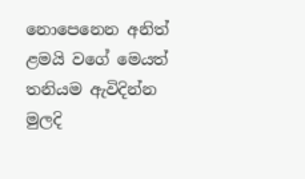නොපෙනෙන අනිත් ළමයි වගේ මෙයත් තනියම ඇවිදින්න මුලදි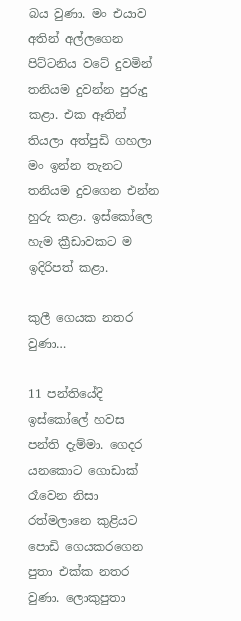බය වුණා. මං එයාව අතින් අල්ලගෙන පිට්ටනිය වටේ දුවමින් තනියම දුවන්න පුරුදු කළා. එක ඈතින් තියලා අත්පුඩි ගහලා මං ඉන්න තැනට තනියම දුවගෙන එන්න හුරු කළා. ඉස්කෝලෙ හැම ක්‍රීඩාවකට ම ඉදිරිපත් කළා.

කුලී ගෙයක නතර වුණා…

11 පන්තියේදි ඉස්කෝලේ හවස පන්ති දැම්මා. ගෙදර යනකොට ගොඩාක් රෑවෙන නිසා රත්මලානෙ කුළියට පොඩි ගෙයකරගෙන පුතා එක්ක නතර වුණා. ලොකුපුතා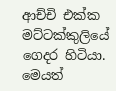ආච්චි එක්ක මට්ටක්කුලියේ ගෙදර හිටියා. මෙයත්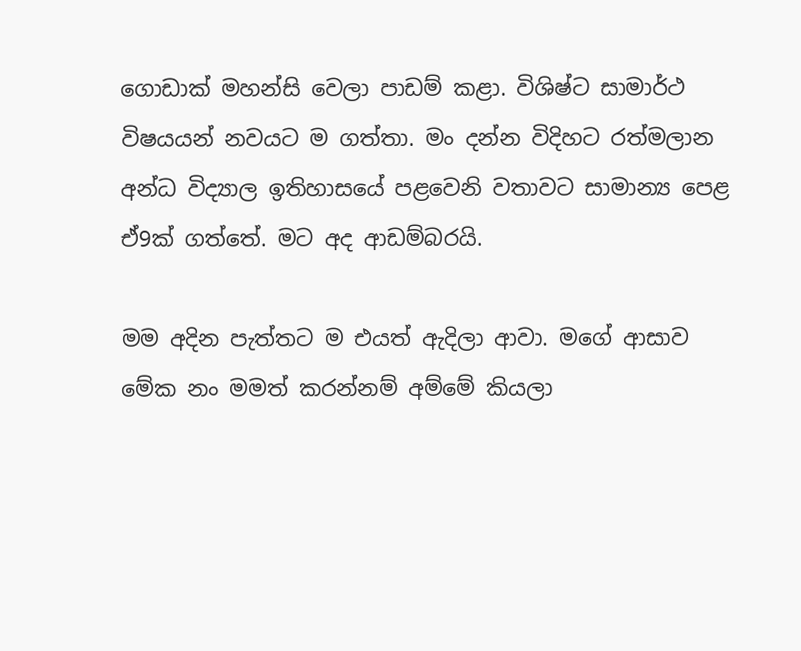ගොඩාක් මහන්සි වෙලා පාඩම් කළා. විශිෂ්ට සාමාර්ථ විෂයයන් නවයට ම ගත්තා. මං දන්න විදිහට රත්මලාන අන්ධ විද්‍යාල ඉතිහාසයේ පළවෙනි වතාවට සාමාන්‍ය පෙළ ඒ9ක් ගත්තේ. මට අද ආඩම්බරයි.

මම අදින පැත්තට ම එයත් ඇදිලා ආවා. මගේ ආසාව මේක නං මමත් කරන්නම් අම්මේ කියලා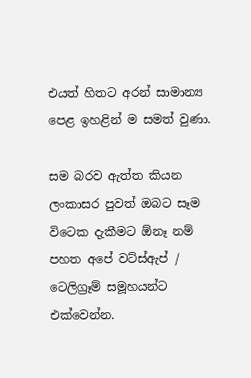එයත් හිතට අරන් සාමාන්‍ය පෙළ ඉහළින් ම සමත් වුණා.

සම බරව ඇත්ත කියන ලංකාසර පුවත් ඔබට සෑම විටෙක දැකීමට ඕනෑ නම් පහත අපේ වට්ස්ඇප් / ටෙලිග්‍රෑම් සමූහයන්ට එක්වෙන්න.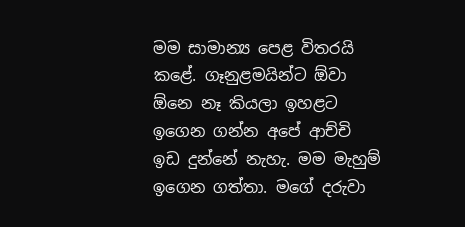මම සාමාන්‍ය පෙළ විතරයි කළේ. ගෑනුළමයින්ට ඕවා ඕනෙ නෑ කියලා ඉහළට ඉගෙන ගන්න අපේ ආච්චි ඉඩ දුන්නේ නැහැ. මම මැහුම් ඉගෙන ගත්තා. මගේ දරුවා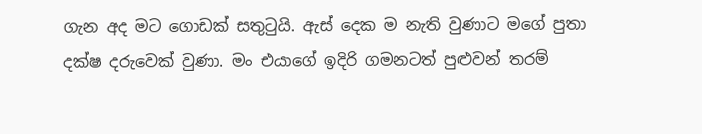ගැන අද මට ගොඩක් සතුටුයි. ඇස් දෙක ම නැති වුණාට මගේ පුතා දක්ෂ දරුවෙක් වුණා. මං එයාගේ ඉදිරි ගමනටත් පුළුවන් තරම්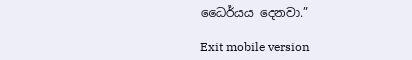ධෛර්යය දෙනවා.”

Exit mobile version